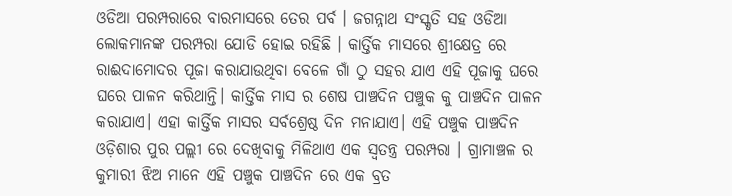ଓଡିଆ ପରମ୍ପରାରେ ବାରମାସରେ ତେର ପର୍ବ । ଜଗନ୍ନାଥ ସଂସ୍କୃତି ସହ ଓଡିଆ ଲୋକମାନଙ୍କ ପରମ୍ପରା ଯୋଡି ହୋଇ ରହିଛି । କାର୍ତ୍ତିକ ମାସରେ ଶ୍ରୀକ୍ଷେତ୍ର ରେ ରାଈଦାମୋଦର ପୂଜା କରାଯାଉଥିବା ବେଳେ ଗାଁ ଠୁ ସହର ଯାଏ ଏହି ପୂଜାକୁ ଘରେ ଘରେ ପାଳନ କରିଥାନ୍ତି। କାର୍ତ୍ତିକ ମାସ ର ଶେଷ ପାଞ୍ଚଦିନ ପଞ୍ଚୁକ କୁ ପାଞ୍ଚଦିନ ପାଳନ କରାଯାଏ। ଏହା କାର୍ତ୍ତିକ ମାସର ସର୍ବଶ୍ରେଷ୍ଠ ଦିନ ମନାଯାଏ। ଏହି ପଞ୍ଚୁକ ପାଞ୍ଚଦିନ ଓଡ଼ିଶାର ପୁର ପଲ୍ଲୀ ରେ ଦେଖିବାକୁ ମିଳିଥାଏ ଏକ ସ୍ବତନ୍ତ୍ର ପରମ୍ପରା । ଗ୍ରାମାଞ୍ଚଳ ର କୁମାରୀ ଝିଅ ମାନେ ଏହି ପଞ୍ଚୁକ ପାଞ୍ଚଦିନ ରେ ଏକ ବ୍ରତ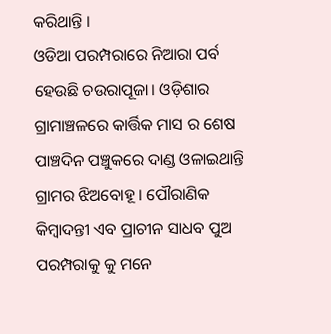କରିଥାନ୍ତି ।
ଓଡିଆ ପରମ୍ପରାରେ ନିଆରା ପର୍ବ ହେଉଛି ଚଉରାପୂଜା। ଓଡ଼ିଶାର ଗ୍ରାମାଞ୍ଚଳରେ କାର୍ତ୍ତିକ ମାସ ର ଶେଷ ପାଞ୍ଚଦିନ ପଞ୍ଚୁକରେ ଦାଣ୍ଡ ଓଳାଇଥାନ୍ତି ଗ୍ରାମର ଝିଅବୋହୂ । ପୌରାଣିକ କିମ୍ବାଦନ୍ତୀ ଏବ ପ୍ରାଚୀନ ସାଧବ ପୁଅ ପରମ୍ପରାକୁ କୁ ମନେ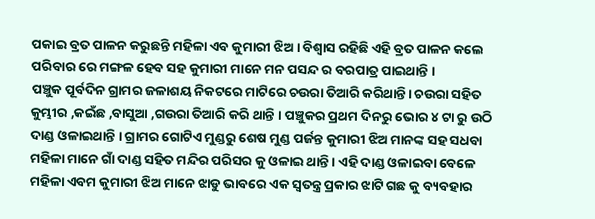ପକାଇ ବ୍ରତ ପାଳନ କରୁଛନ୍ତି ମହିଳା ଏବ କୁମାରୀ ଝିଅ । ବିଶ୍ବାସ ରହିଛି ଏହି ବ୍ରତ ପାଳନ କଲେ ପରିବାର ରେ ମଙ୍ଗଳ ହେବ ସହ କୁମାରୀ ମାନେ ମନ ପସନ୍ଦ ର ବରପାତ୍ର ପାଇଥାନ୍ତି ।
ପଞ୍ଚୁକ ପୂର୍ବଦିନ ଗ୍ରାମର ଜଳାଶୟ ନିକଟରେ ମାଟିରେ ଚଉରା ତିଆରି କରିଥାନ୍ତି। ଚଉରା ସହିତ କୁମ୍ଭୀର ,କଇଁଛ ,ବାସୁଆ ,ଗଉରା ତିଆରି କରି ଥାନ୍ତି । ପଞ୍ଚୁକର ପ୍ରଥମ ଦିନରୁ ଭୋର ୪ ଟା ରୁ ଉଠି ଦାଣ୍ଡ ଓଳାଇଥାନ୍ତି । ଗ୍ରାମର ଗୋଟିଏ ମୁଣ୍ଡରୁ ଶେଷ ମୁଣ୍ଡ ପର୍ଜନ୍ତ କୁମାରୀ ଝିଅ ମାନଙ୍କ ସହ ସଧବା ମହିଳା ମାନେ ଗାଁ ଦାଣ୍ଡ ସହିତ ମନ୍ଦିର ପରିସର କୁ ଓଳାଇ ଥାନ୍ତି । ଏହି ଦାଣ୍ଡ ଓଳାଇବା ବେଳେ ମହିଳା ଏବମ କୁମାରୀ ଝିଅ ମାନେ ଝାଡୁ ଭାବରେ ଏକ ସ୍ବତନ୍ତ୍ର ପ୍ରକାର ଝାଟି ଗଛ କୁ ବ୍ୟବହାର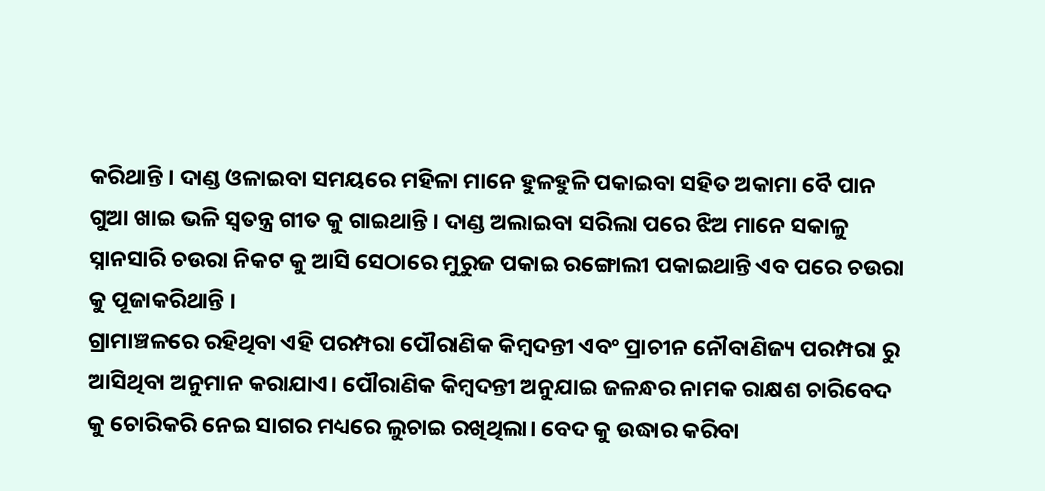କରିଥାନ୍ତି । ଦାଣ୍ଡ ଓଳାଇବା ସମୟରେ ମହିଳା ମାନେ ହୁଳହୁଳି ପକାଇବା ସହିତ ଅକାମା ବୈ ପାନ ଗୁଆ ଖାଇ ଭଳି ସ୍ବତନ୍ତ୍ର ଗୀତ କୁ ଗାଇଥାନ୍ତି । ଦାଣ୍ଡ ଅଲାଇବା ସରିଲା ପରେ ଝିଅ ମାନେ ସକାଳୁ ସ୍ନାନସାରି ଚଉରା ନିକଟ କୁ ଆସି ସେଠାରେ ମୁରୁଜ ପକାଇ ରଙ୍ଗୋଲୀ ପକାଇଥାନ୍ତି ଏବ ପରେ ଚଉରା କୁ ପୂଜାକରିଥାନ୍ତି ।
ଗ୍ରାମାଞ୍ଚଳରେ ରହିଥିବା ଏହି ପରମ୍ପରା ପୌରାଣିକ କିମ୍ବଦନ୍ତୀ ଏବଂ ପ୍ରାଚୀନ ନୌବାଣିଜ୍ୟ ପରମ୍ପରା ରୁ ଆସିଥିବା ଅନୁମାନ କରାଯାଏ। ପୌରାଣିକ କିମ୍ବଦନ୍ତୀ ଅନୁଯାଇ ଜଳନ୍ଧର ନାମକ ରାକ୍ଷଶ ଚାରିବେଦ କୁ ଚୋରିକରି ନେଇ ସାଗର ମଧ୍ୟରେ ଲୁଚାଇ ରଖିଥିଲା। ବେଦ କୁ ଉଦ୍ଧାର କରିବା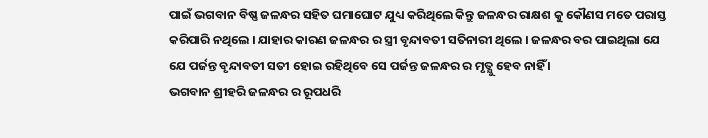ପାଇଁ ଭଗବାନ ବିଷ୍ଣ ଜଳନ୍ଧର ସହିତ ଘମାଘୋଟ ଯୁଧ୍ୟ କରିଥିଲେ କିନ୍ତୁ ଜଳନ୍ଧର ରାକ୍ଷଶ କୁ କୌଣସ ମତେ ପରାସ୍ତ କରିପାରି ନଥିଲେ । ଯାହାର କାରଣ ଜଳନ୍ଧର ର ସ୍ତ୍ରୀ ବୃନ୍ଦାବତୀ ସତିନାରୀ ଥିଲେ । ଜଳନ୍ଧର ବର ପାଇଥିଲା ଯେ ଯେ ପର୍ଜନ୍ତ ବୃନ୍ଦାବତୀ ସତୀ ହୋଇ ରହିଥିବେ ସେ ପର୍ଜନ୍ତ ଜଳନ୍ଧର ର ମୃତ୍ଯୁ ହେବ ନାହିଁ ।
ଭଗବାନ ଶ୍ରୀହରି ଜଳନ୍ଧର ର ରୂପଧରି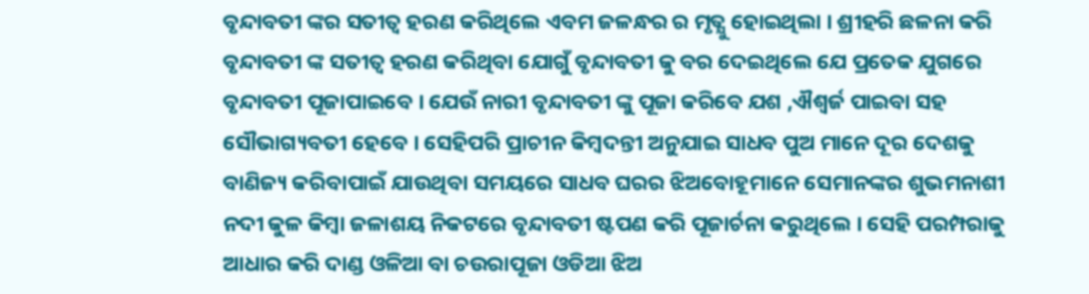ବୃନ୍ଦାବତୀ ଙ୍କର ସତୀତ୍ଵ ହରଣ କରିଥିଲେ ଏବମ ଜଳନ୍ଧର ର ମୃତ୍ଯୁ ହୋଇଥିଲା । ଶ୍ରୀହରି ଛଳନା କରି ବୃନ୍ଦାବତୀ ଙ୍କ ସତୀତ୍ଵ ହରଣ କରିଥିବା ଯୋଗୁଁ ବୃନ୍ଦାବତୀ କୁ ବର ଦେଇଥିଲେ ଯେ ପ୍ରତେକ ଯୁଗରେ ବୃନ୍ଦାବତୀ ପୂଜାପାଇବେ । ଯେଉଁ ନାରୀ ବୃନ୍ଦାବତୀ ଙ୍କୁ ପୂଜା କରିବେ ଯଶ ,ଐଶ୍ଵର୍ଜ ପାଇବା ସହ ସୌଭାଗ୍ୟବତୀ ହେବେ । ସେହିପରି ପ୍ରାଚୀନ କିମ୍ବଦନ୍ତୀ ଅନୁଯାଇ ସାଧବ ପୁଅ ମାନେ ଦୂର ଦେଶକୁ ବାଣିଜ୍ୟ କରିବାପାଇଁ ଯାଉଥିବା ସମୟରେ ସାଧବ ଘରର ଝିଅବୋହୂମାନେ ସେମାନଙ୍କର ଶୁଭମନାଶୀ ନଦୀ କୁଳ କିମ୍ବା ଜଳାଶୟ ନିକଟରେ ବୃନ୍ଦାବତୀ ଷ୍ଟପଣ କରି ପୂଜାର୍ଚନା କରୁଥିଲେ । ସେହି ପରମ୍ପରାକୁ ଆଧାର କରି ଦାଣ୍ଡ ଓଳିଆ ବା ଚଉରାପୂଜା ଓଡିଆ ଝିଅ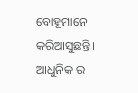ବୋହୂମାନେ କରିଆସୁଛନ୍ତି। ଆଧୁନିକ ର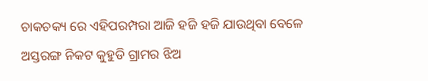ଚାକଚକ୍ୟ ରେ ଏହିପରମ୍ପରା ଆଜି ହଜି ହଜି ଯାଉଥିବା ବେଳେ ଅସ୍ତରଙ୍ଗ ନିକଟ କୁହୁଡି ଗ୍ରାମର ଝିଅ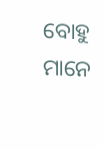ବୋହୁ ମାନେ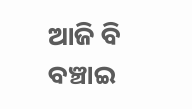ଆଜି ବି ବଞ୍ଚାଇ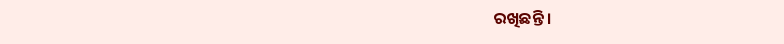ରଖିଛନ୍ତି ।